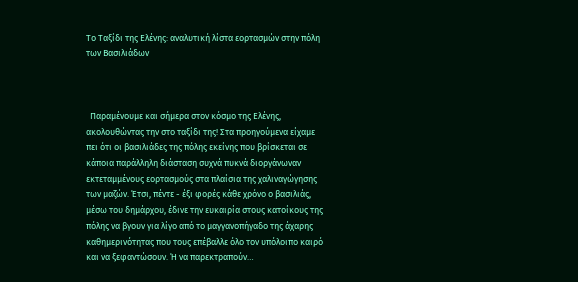Το Ταξίδι της Ελένης: αναλυτική λίστα εορτασμών στην πόλη των Βασιλιάδων



  Παραμένουμε και σήμερα στον κόσμο της Ελένης, ακολουθώντας την στο ταξίδι της! Στα προηγούμενα είχαμε πει ότι οι βασιλιάδες της πόλης εκείνης που βρίσκεται σε κάποια παράλληλη διάσταση συχνά πυκνά διοργάνωναν εκτεταμμένους εορτασμούς στα πλαίσια της χαλιναγώγησης των μαζών. Έτσι, πέντε - έξι φορές κάθε χρόνο ο βασιλιάς, μέσω του δημάρχου, έδινε την ευκαιρία στους κατοίκους της πόλης να βγουν για λίγο από το μαγγανοπήγαδο της άχαρης καθημερινότητας που τους επέβαλλε όλο τον υπόλοιπο καιρό και να ξεφαντώσουν. Ή να παρεκτραπούν…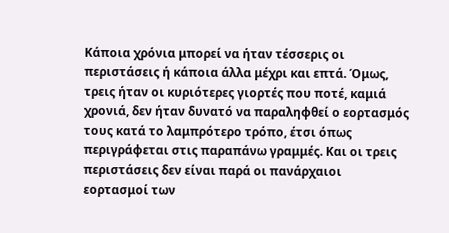Κάποια χρόνια μπορεί να ήταν τέσσερις οι περιστάσεις ή κάποια άλλα μέχρι και επτά. Όμως, τρεις ήταν οι κυριότερες γιορτές που ποτέ, καμιά χρονιά, δεν ήταν δυνατό να παραληφθεί ο εορτασμός τους κατά το λαμπρότερο τρόπο, έτσι όπως περιγράφεται στις παραπάνω γραμμές. Και οι τρεις περιστάσεις δεν είναι παρά οι πανάρχαιοι εορτασμοί των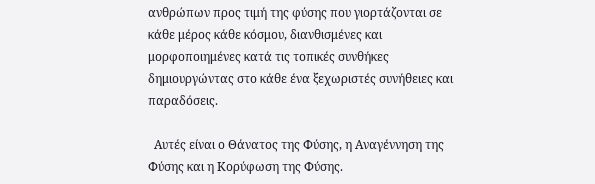ανθρώπων προς τιμή της φύσης που γιορτάζονται σε κάθε μέρος κάθε κόσμου, διανθισμένες και μορφοποιημένες κατά τις τοπικές συνθήκες δημιουργώντας στο κάθε ένα ξεχωριστές συνήθειες και παραδόσεις.

  Αυτές είναι ο Θάνατος της Φύσης, η Αναγέννηση της Φύσης και η Κορύφωση της Φύσης.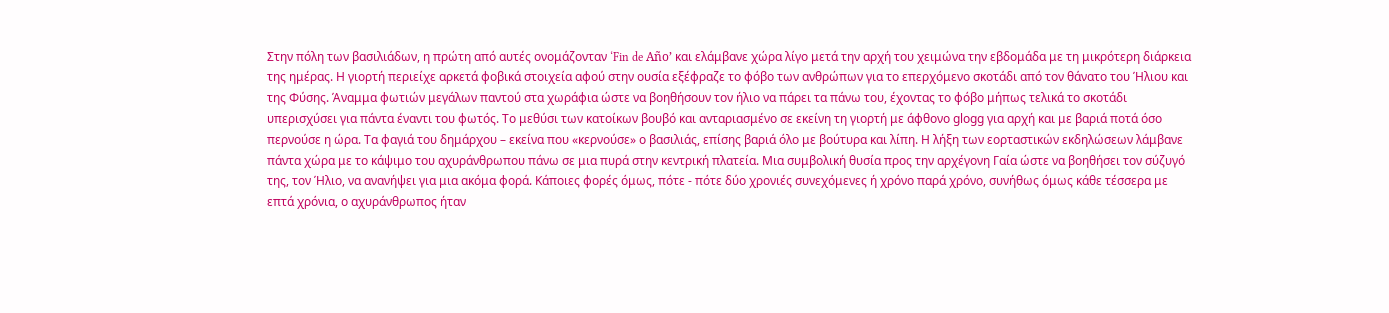Στην πόλη των βασιλιάδων, η πρώτη από αυτές ονομάζονταν ‘Fin de Año’ και ελάμβανε χώρα λίγο μετά την αρχή του χειμώνα την εβδομάδα με τη μικρότερη διάρκεια της ημέρας. Η γιορτή περιείχε αρκετά φοβικά στοιχεία αφού στην ουσία εξέφραζε το φόβο των ανθρώπων για το επερχόμενο σκοτάδι από τον θάνατο του Ήλιου και της Φύσης. Άναμμα φωτιών μεγάλων παντού στα χωράφια ώστε να βοηθήσουν τον ήλιο να πάρει τα πάνω του, έχοντας το φόβο μήπως τελικά το σκοτάδι υπερισχύσει για πάντα έναντι του φωτός. Το μεθύσι των κατοίκων βουβό και ανταριασμένο σε εκείνη τη γιορτή με άφθονο glοgg για αρχή και με βαριά ποτά όσο περνούσε η ώρα. Τα φαγιά του δημάρχου – εκείνα που «κερνούσε» ο βασιλιάς, επίσης βαριά όλο με βούτυρα και λίπη. Η λήξη των εορταστικών εκδηλώσεων λάμβανε πάντα χώρα με το κάψιμο του αχυράνθρωπου πάνω σε μια πυρά στην κεντρική πλατεία. Μια συμβολική θυσία προς την αρχέγονη Γαία ώστε να βοηθήσει τον σύζυγό της, τον Ήλιο, να ανανήψει για μια ακόμα φορά. Κάποιες φορές όμως, πότε - πότε δύο χρονιές συνεχόμενες ή χρόνο παρά χρόνο, συνήθως όμως κάθε τέσσερα με επτά χρόνια, ο αχυράνθρωπος ήταν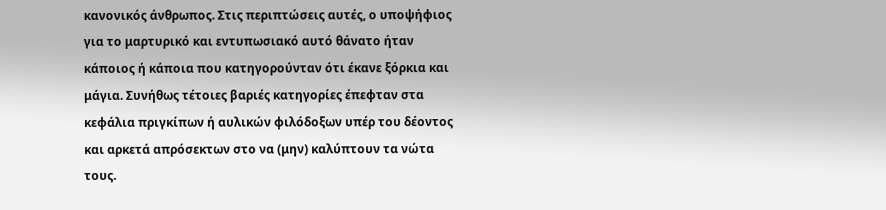κανονικός άνθρωπος. Στις περιπτώσεις αυτές, ο υποψήφιος για το μαρτυρικό και εντυπωσιακό αυτό θάνατο ήταν κάποιος ή κάποια που κατηγορούνταν ότι έκανε ξόρκια και μάγια. Συνήθως τέτοιες βαριές κατηγορίες έπεφταν στα κεφάλια πριγκίπων ή αυλικών φιλόδοξων υπέρ του δέοντος και αρκετά απρόσεκτων στο να (μην) καλύπτουν τα νώτα τους.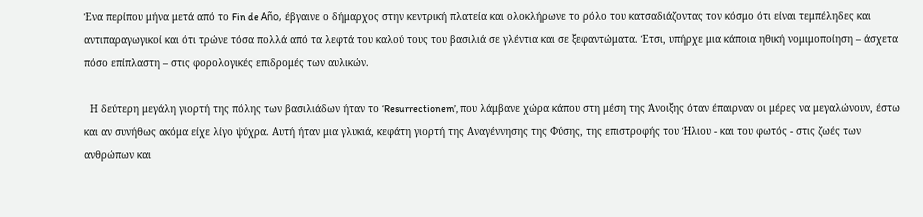Ένα περίπου μήνα μετά από το Fin de Año, έβγαινε ο δήμαρχος στην κεντρική πλατεία και ολοκλήρωνε το ρόλο του κατσαδιάζοντας τον κόσμο ότι είναι τεμπέληδες και αντιπαραγωγικοί και ότι τρώνε τόσα πολλά από τα λεφτά του καλού τους του βασιλιά σε γλέντια και σε ξεφαντώματα. Έτσι, υπήρχε μια κάποια ηθική νομιμοποίηση – άσχετα πόσο επίπλαστη – στις φορολογικές επιδρομές των αυλικών.

  Η δεύτερη μεγάλη γιορτή της πόλης των βασιλιάδων ήταν το ‘Resurrectionem’, που λάμβανε χώρα κάπου στη μέση της Άνοιξης όταν έπαιρναν οι μέρες να μεγαλώνουν, έστω και αν συνήθως ακόμα είχε λίγο ψύχρα. Αυτή ήταν μια γλυκιά, κεφάτη γιορτή της Αναγέννησης της Φύσης, της επιστροφής του Ήλιου - και του φωτός - στις ζωές των ανθρώπων και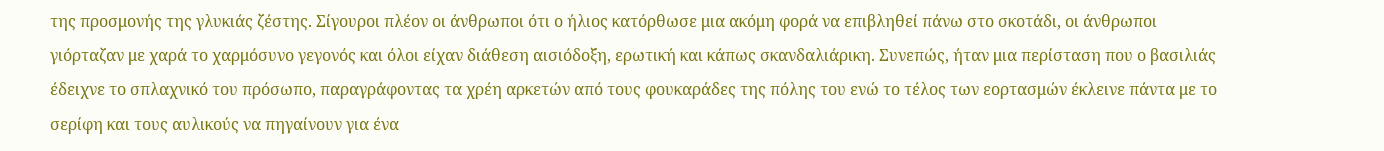της προσμονής της γλυκιάς ζέστης. Σίγουροι πλέον οι άνθρωποι ότι ο ήλιος κατόρθωσε μια ακόμη φορά να επιβληθεί πάνω στο σκοτάδι, οι άνθρωποι γιόρταζαν με χαρά το χαρμόσυνο γεγονός και όλοι είχαν διάθεση αισιόδοξη, ερωτική και κάπως σκανδαλιάρικη. Συνεπώς, ήταν μια περίσταση που ο βασιλιάς έδειχνε το σπλαχνικό του πρόσωπο, παραγράφοντας τα χρέη αρκετών από τους φουκαράδες της πόλης του ενώ το τέλος των εορτασμών έκλεινε πάντα με το σερίφη και τους αυλικούς να πηγαίνουν για ένα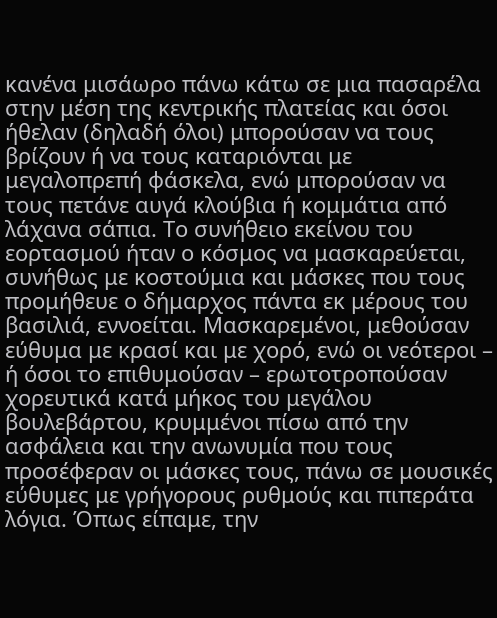κανένα μισάωρο πάνω κάτω σε μια πασαρέλα στην μέση της κεντρικής πλατείας και όσοι ήθελαν (δηλαδή όλοι) μπορούσαν να τους βρίζουν ή να τους καταριόνται με μεγαλοπρεπή φάσκελα, ενώ μπορούσαν να τους πετάνε αυγά κλούβια ή κομμάτια από λάχανα σάπια. Το συνήθειο εκείνου του εορτασμού ήταν ο κόσμος να μασκαρεύεται, συνήθως με κοστούμια και μάσκες που τους προμήθευε ο δήμαρχος πάντα εκ μέρους του βασιλιά, εννοείται. Μασκαρεμένοι, μεθούσαν εύθυμα με κρασί και με χορό, ενώ οι νεότεροι – ή όσοι το επιθυμούσαν – ερωτοτροπούσαν χορευτικά κατά μήκος του μεγάλου βουλεβάρτου, κρυμμένοι πίσω από την ασφάλεια και την ανωνυμία που τους προσέφεραν οι μάσκες τους, πάνω σε μουσικές εύθυμες με γρήγορους ρυθμούς και πιπεράτα λόγια. Όπως είπαμε, την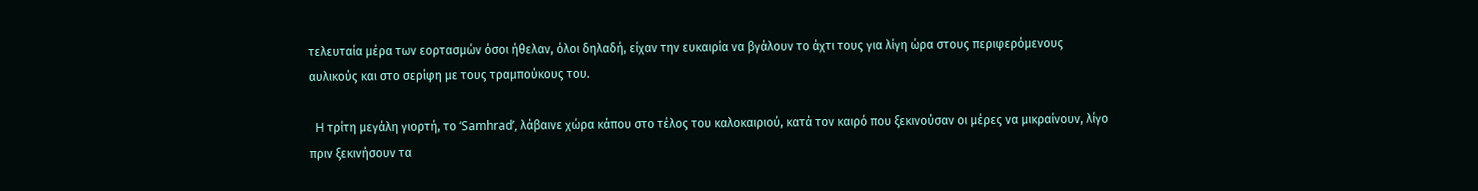τελευταία μέρα των εορτασμών όσοι ήθελαν, όλοι δηλαδή, είχαν την ευκαιρία να βγάλουν το άχτι τους για λίγη ώρα στους περιφερόμενους αυλικούς και στο σερίφη με τους τραμπούκους του.

  H τρίτη μεγάλη γιορτή, το ‘Samhrad’, λάβαινε χώρα κάπου στο τέλος του καλοκαιριού, κατά τον καιρό που ξεκινούσαν οι μέρες να μικραίνουν, λίγο πριν ξεκινήσουν τα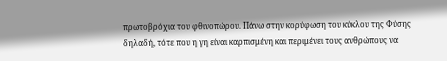πρωτοβρόχια του φθινοπώρου. Πάνω στην κορύφωση του κύκλου της Φύσης δηλαδή, τότε που η γη είναι καρπισμένη και περιμένει τους ανθρώπους να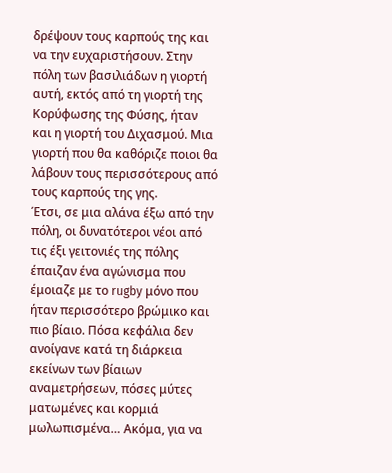δρέψουν τους καρπούς της και να την ευχαριστήσουν. Στην πόλη των βασιλιάδων η γιορτή αυτή, εκτός από τη γιορτή της Κορύφωσης της Φύσης, ήταν και η γιορτή του Διχασμού. Μια γιορτή που θα καθόριζε ποιοι θα λάβουν τους περισσότερους από τους καρπούς της γης.
Έτσι, σε μια αλάνα έξω από την πόλη, οι δυνατότεροι νέοι από τις έξι γειτονιές της πόλης έπαιζαν ένα αγώνισμα που έμοιαζε με το rugby μόνο που ήταν περισσότερο βρώμικο και πιο βίαιο. Πόσα κεφάλια δεν ανοίγανε κατά τη διάρκεια εκείνων των βίαιων αναμετρήσεων, πόσες μύτες ματωμένες και κορμιά μωλωπισμένα… Ακόμα, για να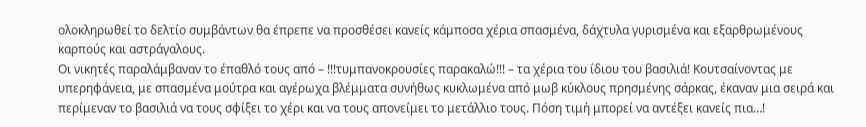ολοκληρωθεί το δελτίο συμβάντων θα έπρεπε να προσθέσει κανείς κάμποσα χέρια σπασμένα, δάχτυλα γυρισμένα και εξαρθρωμένους καρπούς και αστράγαλους.
Οι νικητές παραλάμβαναν το έπαθλό τους από – !!!τυμπανοκρουσίες παρακαλώ!!! – τα χέρια του ίδιου του βασιλιά! Κουτσαίνοντας με υπερηφάνεια, με σπασμένα μούτρα και αγέρωχα βλέμματα συνήθως κυκλωμένα από μωβ κύκλους πρησμένης σάρκας, έκαναν μια σειρά και περίμεναν το βασιλιά να τους σφίξει το χέρι και να τους απονείμει το μετάλλιο τους. Πόση τιμή μπορεί να αντέξει κανείς πια…!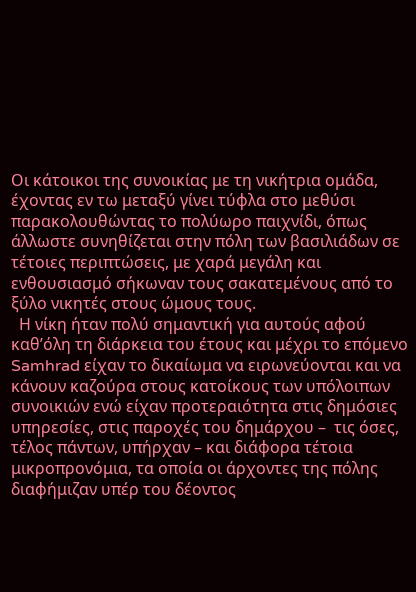Οι κάτοικοι της συνοικίας με τη νικήτρια ομάδα, έχοντας εν τω μεταξύ γίνει τύφλα στο μεθύσι παρακολουθώντας το πολύωρο παιχνίδι, όπως άλλωστε συνηθίζεται στην πόλη των βασιλιάδων σε τέτοιες περιπτώσεις, με χαρά μεγάλη και ενθουσιασμό σήκωναν τους σακατεμένους από το ξύλο νικητές στους ώμους τους.
  Η νίκη ήταν πολύ σημαντική για αυτούς αφού καθ’όλη τη διάρκεια του έτους και μέχρι το επόμενο Samhrad είχαν το δικαίωμα να ειρωνεύονται και να κάνουν καζούρα στους κατοίκους των υπόλοιπων συνοικιών ενώ είχαν προτεραιότητα στις δημόσιες υπηρεσίες, στις παροχές του δημάρχου –  τις όσες, τέλος πάντων, υπήρχαν – και διάφορα τέτοια μικροπρονόμια, τα οποία οι άρχοντες της πόλης διαφήμιζαν υπέρ του δέοντος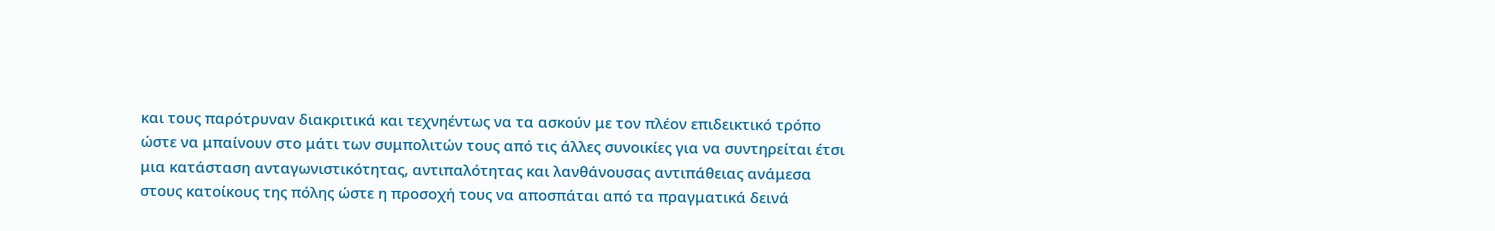και τους παρότρυναν διακριτικά και τεχνηέντως να τα ασκούν με τον πλέον επιδεικτικό τρόπο ώστε να μπαίνουν στο μάτι των συμπολιτών τους από τις άλλες συνοικίες για να συντηρείται έτσι μια κατάσταση ανταγωνιστικότητας, αντιπαλότητας και λανθάνουσας αντιπάθειας ανάμεσα στους κατοίκους της πόλης ώστε η προσοχή τους να αποσπάται από τα πραγματικά δεινά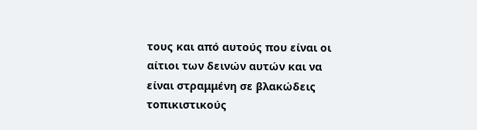τους και από αυτούς που είναι οι αίτιοι των δεινών αυτών και να είναι στραμμένη σε βλακώδεις τοπικιστικούς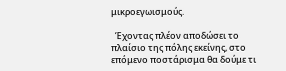μικροεγωισμούς.

  Έχοντας πλέον αποδώσει το πλαίσιο της πόλης εκείνης, στο επόμενο ποστάρισμα θα δούμε τι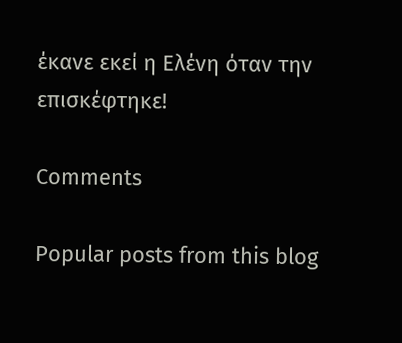έκανε εκεί η Ελένη όταν την επισκέφτηκε!

Comments

Popular posts from this blog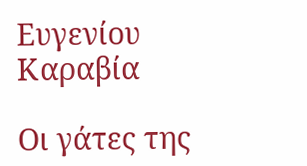Ευγενίου Καραβία

Οι γάτες της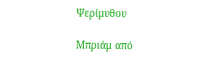Ψερίμυθου

Μπριάμ από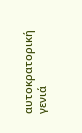αυτοκρατορική γενιά